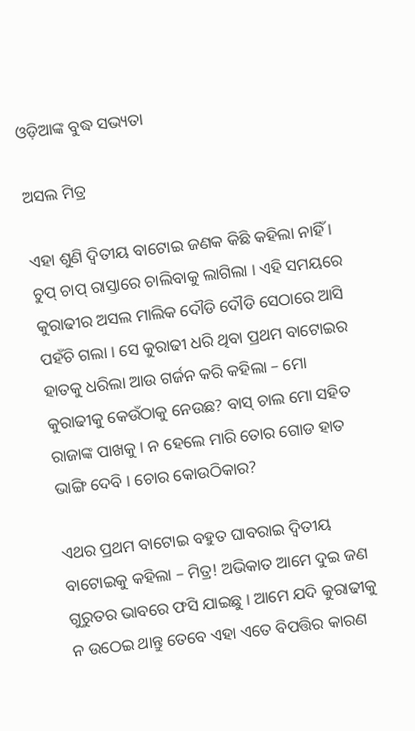ଓଡ଼ିଆଙ୍କ ବୁଦ୍ଧ ସଭ୍ୟତା

ଅସଲ ମିତ୍ର

ଏହା ଶୁଣି ଦ୍ୱିତୀୟ ବାଟୋଇ ଜଣକ କିଛି କହିଲା ନାହିଁ । ଚୁପ୍ ଚାପ୍ ରାସ୍ତାରେ ଚାଲିବାକୁ ଲାଗିଲା । ଏହି ସମୟରେ କୁରାଢୀର ଅସଲ ମାଲିକ ଦୌଡି ଦୌଡି ସେଠାରେ ଆସି ପହଁଚି ଗଲା । ସେ କୁରାଢୀ ଧରି ଥିବା ପ୍ରଥମ ବାଟୋଇର ହାତକୁ ଧରିଲା ଆଉ ଗର୍ଜନ କରି କହିଲା – ମୋ କୁରାଢୀକୁ କେଉଁଠାକୁ ନେଉଛ? ବାସ୍ ଚାଲ ମୋ ସହିତ ରାଜାଙ୍କ ପାଖକୁ । ନ ହେଲେ ମାରି ତୋର ଗୋଡ ହାତ ଭାଙ୍ଗି ଦେବି । ଚୋର କୋଉଠିକାର?

ଏଥର ପ୍ରଥମ ବାଟୋଇ ବହୁତ ଘାବରାଇ ଦ୍ୱିତୀୟ ବାଟୋଇକୁ କହିଲା – ମିତ୍ର! ଅଭିକାତ ଆମେ ଦୁଇ ଜଣ ଗୁରୁତର ଭାବରେ ଫସି ଯାଇଛୁ । ଆମେ ଯଦି କୁରାଢୀକୁ ନ ଉଠେଇ ଥାନ୍ତୁ ତେବେ ଏହା ଏତେ ବିପତ୍ତିର କାରଣ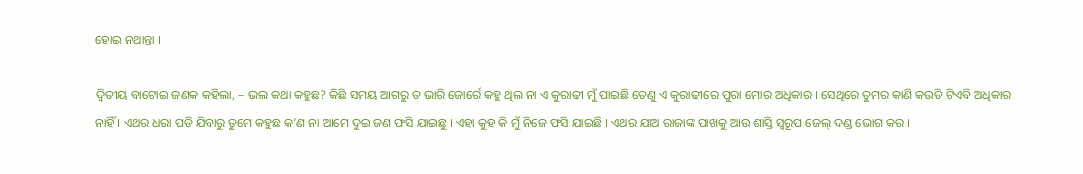ହୋଇ ନଥାନ୍ତା ।

ଦ୍ୱିତୀୟ ବାଟୋଇ ଜଣକ କହିଲା, – ଭଲ କଥା କହୁଛ? କିଛି ସମୟ ଆଗରୁ ତ ଭାରି ଜୋର୍ରେ କହୁ ଥିଲ ନା ଏ କୁରାଢୀ ମୁଁ ପାଇଛି ତେଣୁ ଏ କୁରାଢୀରେ ପୁରା ମୋର ଅଧିକାର । ସେଥିରେ ତୁମର କାଣି କଉଡି ଟିଏବି ଅଧିକାର ନାହିଁ । ଏଥର ଧରା ପଡି ଯିବାରୁ ତୁମେ କହୁଛ କ’ଣ ନା ଆମେ ଦୁଇ ଜଣ ଫସି ଯାଇଛୁ । ଏହା କୁହ କି ମୁଁ ନିଜେ ଫସି ଯାଇଛି । ଏଥର ଯାଅ ରାଜାଙ୍କ ପାଖକୁ ଆଉ ଶାସ୍ତି ସ୍ୱରୂପ ଜେଲ୍ ଦଣ୍ଡ ଭୋଗ କର ।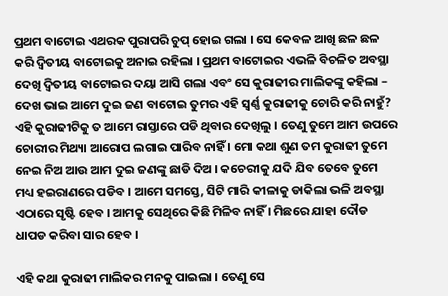ପ୍ରଥମ ବାଟୋଇ ଏଥରକ ପୁରାପରି ଚୁପ୍ ହୋଇ ଗଲା । ସେ କେବଳ ଆଖି ଛଳ ଛଳ କରି ଦ୍ୱିତୀୟ ବାଟୋଇକୁ ଅନାଇ ରହିଲା । ପ୍ରଥମ ବାଟୋଇର ଏଭଳି ବିଚଳିତ ଅବସ୍ଥା ଦେଖି ଦ୍ୱିତୀୟ ବାଟୋଇର ଦୟା ଆସି ଗଲା ଏବଂ ସେ କୁରାଢୀର ମାଲିକଙ୍କୁ କହିଲା – ଦେଖ ଭାଇ ଆମେ ଦୁଇ ଜଣ ବାଟୋଇ ତୁମର ଏହି ସ୍ୱର୍ଣ୍ଣ କୁରାଢୀକୁ ଚୋରି କରି ନାହୁଁ? ଏହି କୁରାଢୀଟିକୁ ତ ଆମେ ରାସ୍ତାରେ ପଡି ଥିବାର ଦେଖିଲୁ । ତେଣୁ ତୁମେ ଆମ ଉପରେ ଚୋରୀର ମିଥ୍ୟା ଆରୋପ ଲଗାଇ ପାରିବ ନାହିଁ । ମୋ କଥା ଶୁଣ ତମ କୁରାଢୀ ତୁମେ ନେଇ ନିଅ ଆଉ ଆମ ଦୁଇ ଜଣଙ୍କୁ ଛାଡି ଦିଅ । କଚେରୀକୁ ଯଦି ଯିବ ତେବେ ତୁମେ ମଧ୍ୟ ହଇରାଣରେ ପଡିବ । ଆମେ ସମସ୍ତେ, ସିଟି ମାରି କୀଳାକୁ ଡାକିଲା ଭଳି ଅବସ୍ଥା ଏଠାରେ ସୃଷ୍ଟି ହେବ । ଆମକୁ ସେଥିରେ କିଛି ମିଳିବ ନାହିଁ । ମିଛରେ ଯାହା ଦୌଡ ଧାପଡ କରିବା ସାର ହେବ ।

ଏହି କଥା କୁରାଢୀ ମାଲିକର ମନକୁ ପାଇଲା । ତେଣୁ ସେ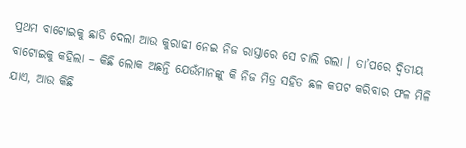ପ୍ରଥମ ବାଟୋଇକୁ ଛାଡି ଦେଲା ଆଉ କୁରାଢୀ ନେଇ ନିଜ ରାସ୍ତାରେ ସେ ଚାଲି ଗଲା । ତା’ପରେ ଦ୍ୱିତୀୟ ବାଟୋଇକୁ କହିଲା – କିଛି ଲୋକ ଅଛନ୍ତି ଯେଉଁମାନଙ୍କୁ କି ନିଜ ମିତ୍ର ସହିତ ଛଳ କପଟ କରିବାର ଫଳ ମିଳି ଯାଏ, ଆଉ କିଛି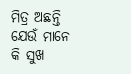ମିତ୍ର ଅଛନ୍ତି ଯେଉଁ ମାନେ କି ସୁଖ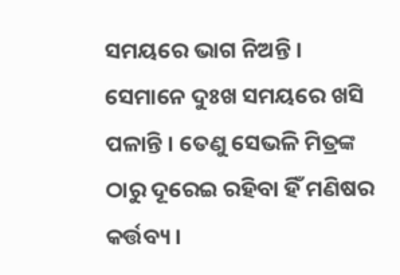ସମୟରେ ଭାଗ ନିଅନ୍ତି । ସେମାନେ ଦୁଃଖ ସମୟରେ ଖସି ପଳାନ୍ତି । ତେଣୁ ସେଭଳି ମିତ୍ରଙ୍କ ଠାରୁ ଦୂରେଇ ରହିବା ହିଁ ମଣିଷର କର୍ତ୍ତବ୍ୟ ।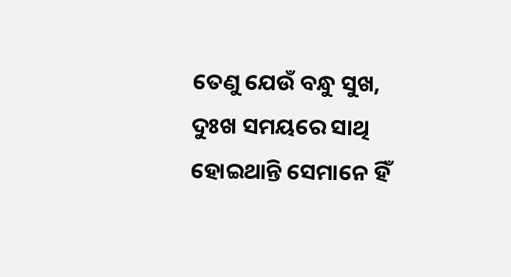ତେଣୁ ଯେଉଁ ବନ୍ଧୁ ସୁଖ, ଦୁଃଖ ସମୟରେ ସାଥି ହୋଇଥାନ୍ତି ସେମାନେ ହିଁ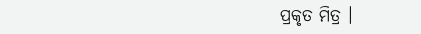ପ୍ରକୃତ ମିତ୍ର ।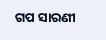ଗପ ସାରଣୀ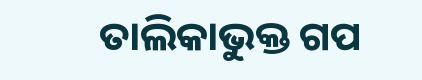ତାଲିକାଭୁକ୍ତ ଗପ